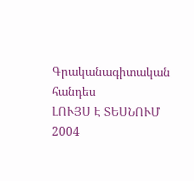Գրականագիտական հանդես
ԼՈՒՅՍ Է ՏԵՍՆՈՒՄ 2004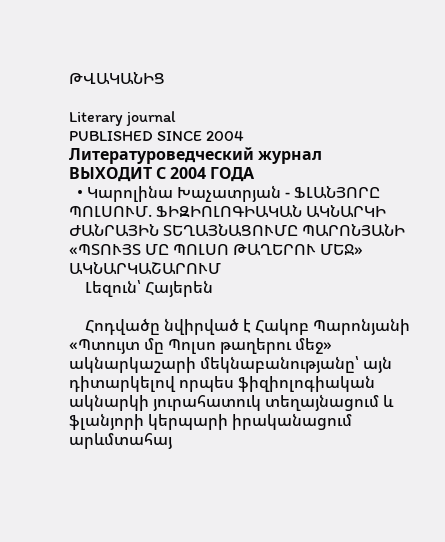ԹՎԱԿԱՆԻՑ

Literary journal
PUBLISHED SINCE 2004
Литературоведческий журнал
ВЫХОДИТ С 2004 ГОДА
  • Կարոլինա Խաչատրյան - ՖԼԱՆՅՈՐԸ ՊՈԼՍՈՒՄ. ՖԻԶԻՈԼՈԳԻԱԿԱՆ ԱԿՆԱՐԿԻ ԺԱՆՐԱՅԻՆ ՏԵՂԱՅՆԱՑՈՒՄԸ ՊԱՐՈՆՅԱՆԻ «ՊՏՈՒՅՏ ՄԸ ՊՈԼՍՈ ԹԱՂԵՐՈՒ ՄԵՋ» ԱԿՆԱՐԿԱՇԱՐՈՒՄ
    Լեզուն՝ Հայերեն

    Հոդվածը նվիրված է Հակոբ Պարոնյանի «Պտույտ մը Պոլսո թաղերու մեջ» ակնարկաշարի մեկնաբանությանը՝ այն դիտարկելով որպես ֆիզիոլոգիական ակնարկի յուրահատուկ տեղայնացում և ֆլանյորի կերպարի իրականացում արևմտահայ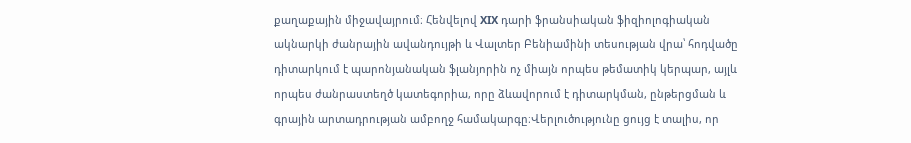քաղաքային միջավայրում։ Հենվելով XIX դարի ֆրանսիական ֆիզիոլոգիական ակնարկի ժանրային ավանդույթի և Վալտեր Բենիամինի տեսության վրա՝ հոդվածը դիտարկում է պարոնյանական ֆլանյորին ոչ միայն որպես թեմատիկ կերպար, այլև որպես ժանրաստեղծ կատեգորիա, որը ձևավորում է դիտարկման, ընթերցման և գրային արտադրության ամբողջ համակարգը։Վերլուծությունը ցույց է տալիս, որ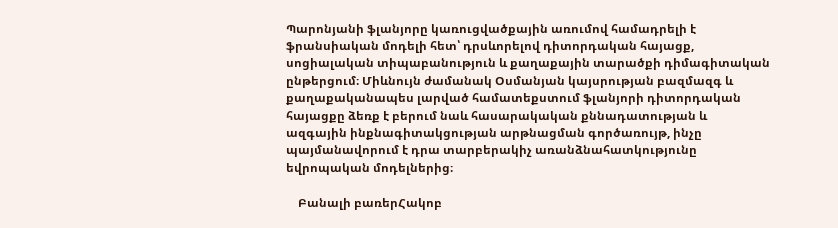Պարոնյանի ֆլանյորը կառուցվածքային առումով համադրելի է ֆրանսիական մոդելի հետ՝ դրսևորելով դիտորդական հայացք, սոցիալական տիպաբանություն և քաղաքային տարածքի դիմագիտական ընթերցում։ Միևնույն ժամանակ Օսմանյան կայսրության բազմազգ և քաղաքականապես լարված համատեքստում ֆլանյորի դիտորդական հայացքը ձեռք է բերում նաև հասարակական քննադատության և ազգային ինքնագիտակցության արթնացման գործառույթ, ինչը պայմանավորում է դրա տարբերակիչ առանձնահատկությունը եվրոպական մոդելներից։

    Բանալի բառերՀակոբ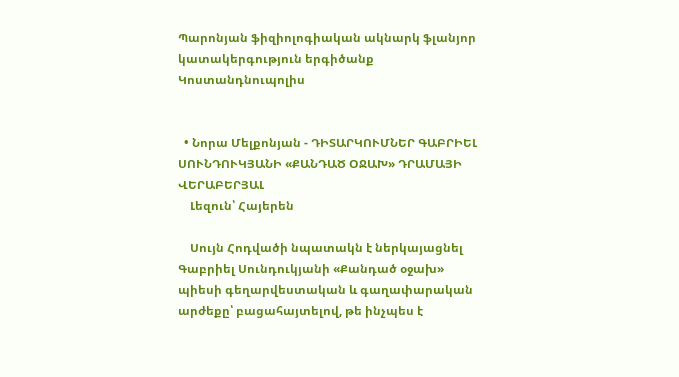Պարոնյան ֆիզիոլոգիական ակնարկ ֆլանյոր կատակերգություն երգիծանք Կոստանդնուպոլիս


  • Նորա Մելքոնյան - ԴԻՏԱՐԿՈՒՄՆԵՐ ԳԱԲՐԻԵԼ ՍՈՒՆԴՈՒԿՅԱՆԻ «ՔԱՆԴԱԾ ՕՋԱԽ» ԴՐԱՄԱՅԻ ՎԵՐԱԲԵՐՅԱԼ
    Լեզուն՝ Հայերեն

    Սույն Հոդվածի նպատակն է ներկայացնել Գաբրիել Սունդուկյանի «Քանդած օջախ» պիեսի գեղարվեստական և գաղափարական արժեքը՝ բացահայտելով, թե ինչպես է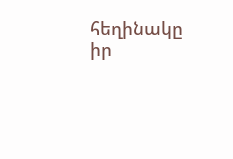հեղինակը իր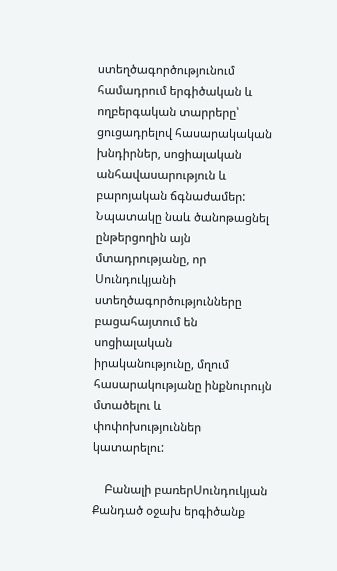ստեղծագործությունում համադրում երգիծական և ողբերգական տարրերը՝ ցուցադրելով հասարակական խնդիրներ, սոցիալական անհավասարություն և բարոյական ճգնաժամեր: Նպատակը նաև ծանոթացնել ընթերցողին այն մտադրությանը, որ Սունդուկյանի ստեղծագործությունները բացահայտում են սոցիալական իրականությունը, մղում հասարակությանը ինքնուրույն մտածելու և փոփոխություններ կատարելու:

    Բանալի բառերՍունդուկյան Քանդած օջախ երգիծանք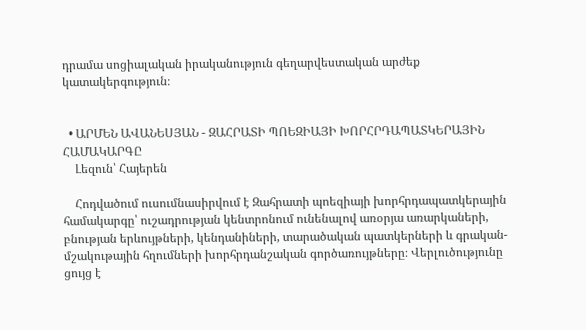դրամա սոցիալական իրականություն գեղարվեստական արժեք կատակերգություն։


  • ԱՐՄԵՆ ԱՎԱՆԵՍՅԱՆ - ԶԱՀՐԱՏԻ ՊՈԵԶԻԱՅԻ ԽՈՐՀՐԴԱՊԱՏԿԵՐԱՅԻՆ ՀԱՄԱԿԱՐԳԸ
    Լեզուն՝ Հայերեն

    Հոդվածում ուսումնասիրվում է Զահրատի պոեզիայի խորհրդապատկերային համակարգը՝ ուշադրության կենտրոնում ունենալով առօրյա առարկաների, բնության երևույթների, կենդանիների, տարածական պատկերների և գրական-մշակութային հղումների խորհրդանշական գործառույթները։ Վերլուծությունը ցույց է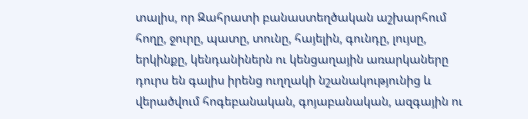տալիս, որ Զահրատի բանաստեղծական աշխարհում հողը, ջուրը, պատը, տունը, հայելին, գունդը, լույսը, երկինքը, կենդանիներն ու կենցաղային առարկաները դուրս են գալիս իրենց ուղղակի նշանակությունից և վերածվում հոգեբանական, գոյաբանական, ազգային ու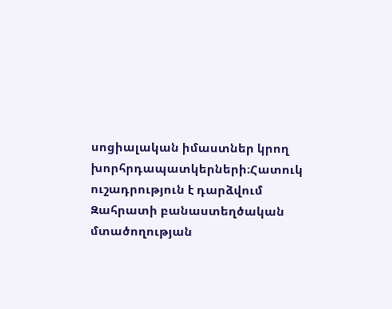սոցիալական իմաստներ կրող խորհրդապատկերների։Հատուկ ուշադրություն է դարձվում Զահրատի բանաստեղծական մտածողության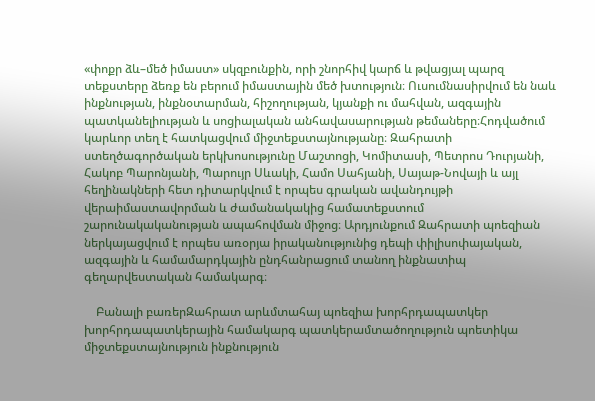«փոքր ձև–մեծ իմաստ» սկզբունքին, որի շնորհիվ կարճ և թվացյալ պարզ տեքստերը ձեռք են բերում իմաստային մեծ խտություն։ Ուսումնասիրվում են նաև ինքնության, ինքնօտարման, հիշողության, կյանքի ու մահվան, ազգային պատկանելիության և սոցիալական անհավասարության թեմաները։Հոդվածում կարևոր տեղ է հատկացվում միջտեքստայնությանը։ Զահրատի ստեղծագործական երկխոսությունը Մաշտոցի, Կոմիտասի, Պետրոս Դուրյանի, Հակոբ Պարոնյանի, Պարույր Սևակի, Համո Սահյանի, Սայաթ-Նովայի և այլ հեղինակների հետ դիտարկվում է որպես գրական ավանդույթի վերաիմաստավորման և ժամանակակից համատեքստում շարունակականության ապահովման միջոց։ Արդյունքում Զահրատի պոեզիան ներկայացվում է որպես առօրյա իրականությունից դեպի փիլիսոփայական, ազգային և համամարդկային ընդհանրացում տանող ինքնատիպ գեղարվեստական համակարգ։

    Բանալի բառերԶահրատ արևմտահայ պոեզիա խորհրդապատկեր խորհրդապատկերային համակարգ պատկերամտածողություն պոետիկա միջտեքստայնություն ինքնություն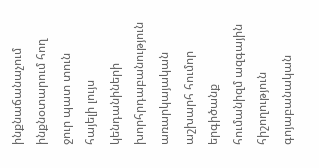ինքնաճանաչում ինքնօտարում հող ջուր պատ տուն հայելի լույս կենդանիների խորհրդաբանություն առարկայական աշխարհ հումոր երգիծանք հումանիզմ ազգային հիշողություն գոյաբանական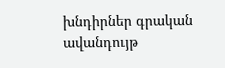խնդիրներ գրական ավանդույթ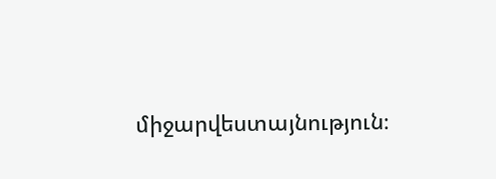միջարվեստայնություն։